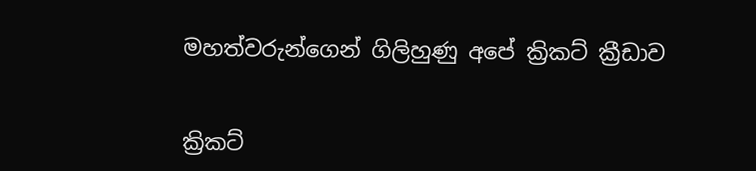මහත්වරුන්ගෙන් ගිලිහුණු අපේ ක්‍රිකට් ක්‍රීඩාව


ක්‍රිකට්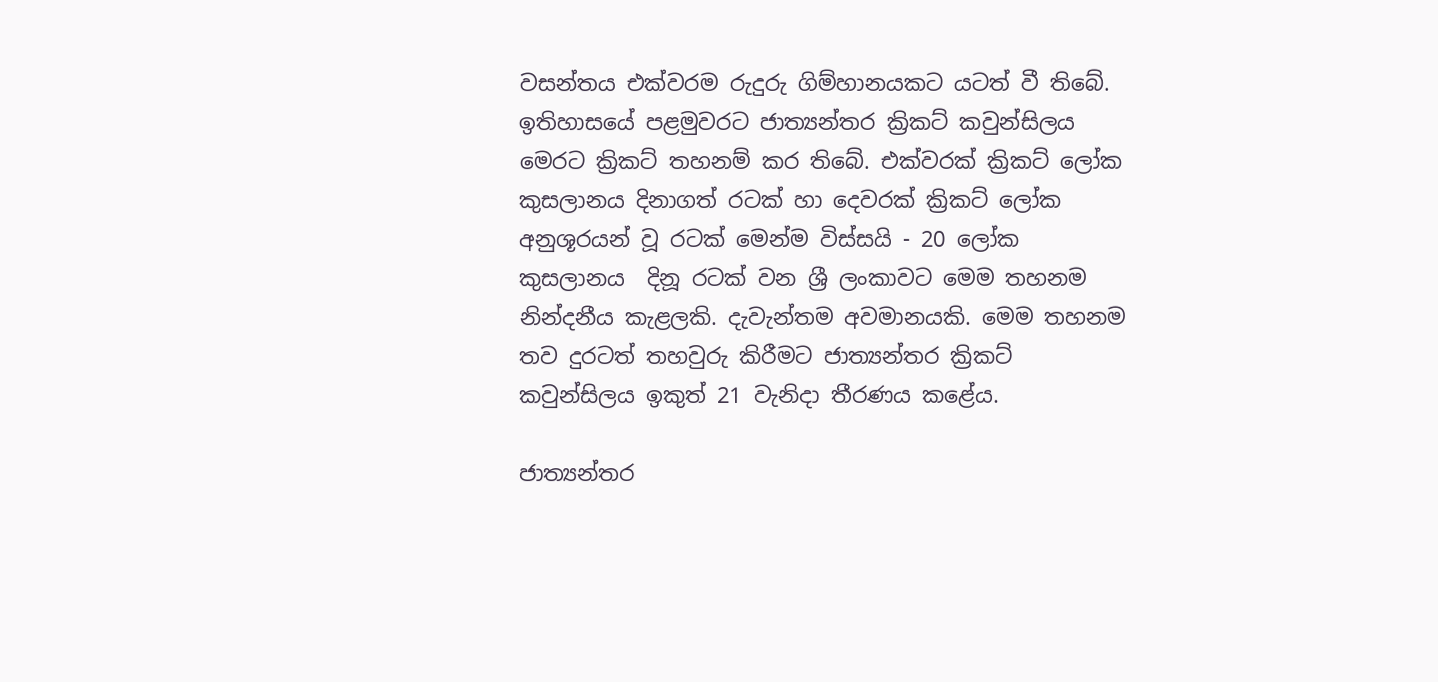වසන්තය එක්වරම රුදුරු ගිම්හානයකට යටත් වී තිබේ. ඉතිහාසයේ පළමුවරට ජාත්‍යන්තර ක්‍රිකට් කවුන්සිලය මෙරට ක්‍රිකට් තහනම් කර තිබේ. එක්වරක් ක්‍රිකට් ලෝක කුසලානය දිනාගත් රටක් හා දෙවරක් ක්‍රිකට් ලෝක අනුශූරයන් වූ රටක් මෙන්ම විස්සයි - 20 ලෝක කුසලානය  දිනූ රටක් වන ශ්‍රී ලංකාවට මෙම තහනම නින්දනීය කැළලකි. දැවැන්තම අවමානයකි. මෙම තහනම තව දුරටත් තහවුරු කිරීමට ජාත්‍යන්තර ක්‍රිකට් කවුන්සිලය ඉකුත් 21 වැනිදා තීරණය කළේය.

ජාත්‍යන්තර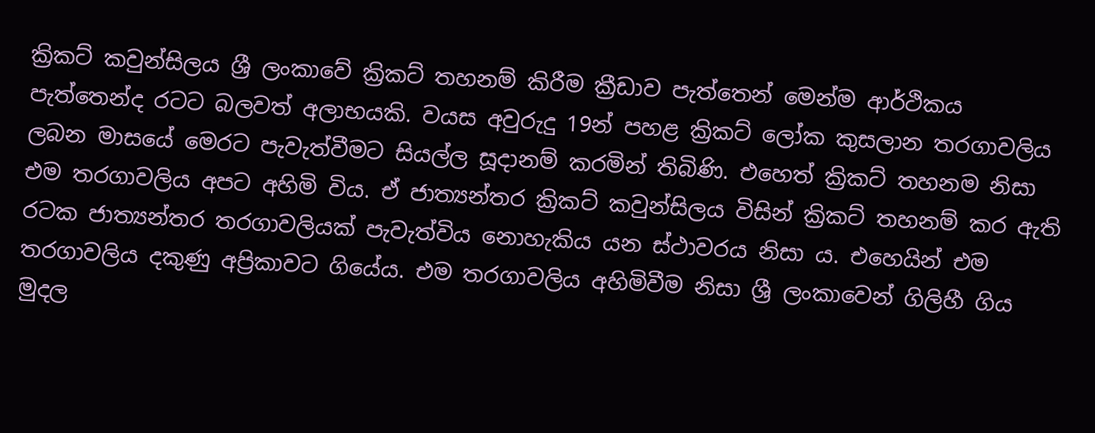ක්‍රිකට් කවුන්සිලය ශ්‍රී ලංකාවේ ක්‍රිකට් තහනම් කිරීම ක්‍රීඩාව පැත්තෙන් මෙන්ම ආර්ථිකය පැත්තෙන්ද රටට බලවත් අලාභයකි. වයස අවුරුදු 19න් පහළ ක්‍රිකට් ලෝක කුසලාන තරගාවලිය ලබන මාසයේ මෙරට පැවැත්වීමට සියල්ල සූදානම් කරමින් තිබිණි. එහෙත් ක්‍රිකට් තහනම නිසා එම තරගාවලිය අපට අහිමි විය. ඒ ජාත්‍යන්තර ක්‍රිකට් කවුන්සිලය විසින් ක්‍රිකට් තහනම් කර ඇති රටක ජාත්‍යන්තර තරගාවලියක් පැවැත්විය නොහැකිය යන ස්ථාවරය නිසා ය. එහෙයින් එම තරගාවලිය දකුණු අප්‍රිකාවට ගියේය. එම තරගාවලිය අහිමිවීම නිසා ශ්‍රී ලංකාවෙන් ගිලිහී ගිය මුදල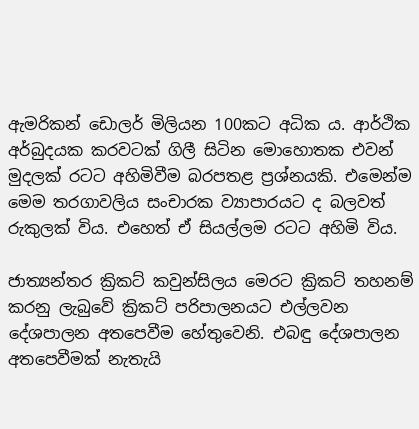ඇමරිකන් ඩොලර් මිලියන 100කට අධික ය. ආර්ථික අර්බුදයක කරවටක් ගිලී සිටින මොහොතක එවන් මුදලක් රටට අහිමිවීම බරපතළ ප්‍රශ්නයකි. එමෙන්ම මෙම තරගාවලිය සංචාරක ව්‍යාපාරයට ද බලවත් රුකුලක් විය. එහෙත් ඒ සියල්ලම රටට අහිමි විය.

ජාත්‍යන්තර ක්‍රිකට් කවුන්සිලය මෙරට ක්‍රිකට් තහනම් කරනු ලැබුවේ ක්‍රිකට් පරිපාලනයට එල්ලවන දේශපාලන අතපෙවීම හේතුවෙනි. එබඳු දේශපාලන අතපෙවීමක් නැතැයි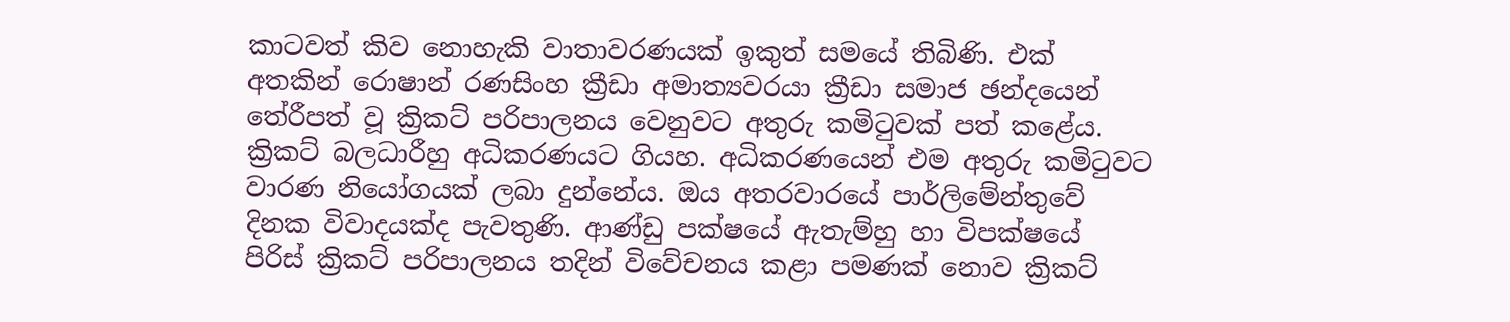කාටවත් කිව නොහැකි වාතාවරණයක් ඉකුත් සමයේ තිබිණි. එක් අතකින් රොෂාන් රණසිංහ ක්‍රීඩා අමාත්‍යවරයා ක්‍රීඩා සමාජ ඡන්දයෙන් තේරීපත් වූ ක්‍රිකට් පරිපාලනය වෙනුවට අතුරු කමිටුවක් පත් කළේය. ක්‍රිකට් බලධාරීහු අධිකරණයට ගියහ. අධිකරණයෙන් එම අතුරු කමිටුවට වාරණ නියෝගයක් ලබා දුන්නේය. ඔය අතරවාරයේ පාර්ලිමේන්තුවේ දිනක විවාදයක්ද පැවතුණි. ආණ්ඩු පක්ෂයේ ඇතැම්හු හා විපක්ෂයේ පිරිස් ක්‍රිකට් පරිපාලනය තදින් විවේචනය කළා පමණක් නොව ක්‍රිකට්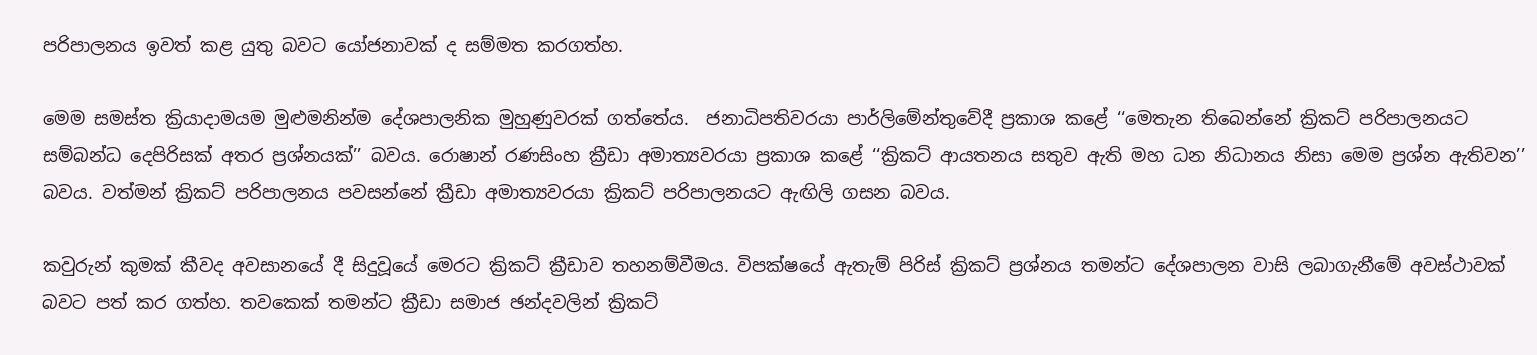පරිපාලනය ඉවත් කළ යුතු බවට යෝජනාවක් ද සම්මත කරගත්හ.

මෙම සමස්ත ක්‍රියාදාමයම මුළුමනින්ම දේශපාලනික මුහුණුවරක් ගත්තේය.  ජනාධිපතිවරයා පාර්ලිමේන්තුවේදී ප්‍රකාශ කළේ ‘‘මෙතැන තිබෙන්නේ ක්‍රිකට් පරිපාලනයට සම්බන්ධ දෙපිරිසක් අතර ප්‍රශ්නයක්’’ බවය. රොෂාන් රණසිංහ ක්‍රීඩා අමාත්‍යවරයා ප්‍රකාශ කළේ ‘‘ක්‍රිකට් ආයතනය සතුව ඇති මහ ධන නිධානය නිසා මෙම ප්‍රශ්න ඇතිවන’’ බවය. වත්මන් ක්‍රිකට් පරිපාලනය පවසන්නේ ක්‍රීඩා අමාත්‍යවරයා ක්‍රිකට් පරිපාලනයට ඇඟිලි ගසන බවය.

කවුරුන් කුමක් කීවද අවසානයේ දී සිදුවූයේ මෙරට ක්‍රිකට් ක්‍රීඩාව තහනම්වීමය. විපක්ෂයේ ඇතැම් පිරිස් ක්‍රිකට් ප්‍රශ්නය තමන්ට දේශපාලන වාසි ලබාගැනීමේ අවස්ථාවක් බවට පත් කර ගත්හ. තවකෙක් තමන්ට ක්‍රීඩා සමාජ ඡන්දවලින් ක්‍රිකට්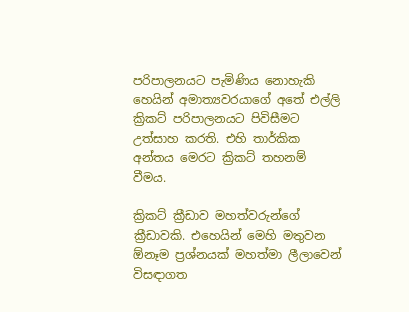පරිපාලනයට පැමිණිය නොහැකි හෙයින් අමාත්‍යවරයාගේ අතේ එල්ලි ක්‍රිකට් පරිපාලනයට පිවිසීමට උත්සාහ කරති. එහි තාර්කික අන්තය මෙරට ක්‍රිකට් තහනම් වීමය.

ක්‍රිකට් ක්‍රීඩාව මහත්වරුන්ගේ ක්‍රීඩාවකි. එහෙයින් මෙහි මතුවන  ඕනෑම ප්‍රශ්නයක් මහත්මා ලීලාවෙන් විසඳාගත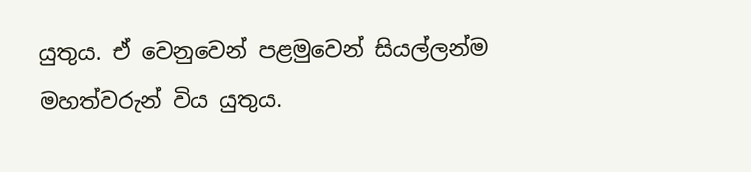යුතුය. ඒ වෙනුවෙන් පළමුවෙන් සියල්ලන්ම මහත්වරුන් විය යුතුය.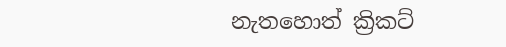නැතහොත් ක්‍රිකට්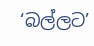‘බල්ලට’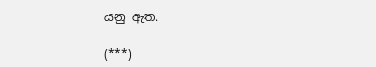යනු ඇත.

(***)